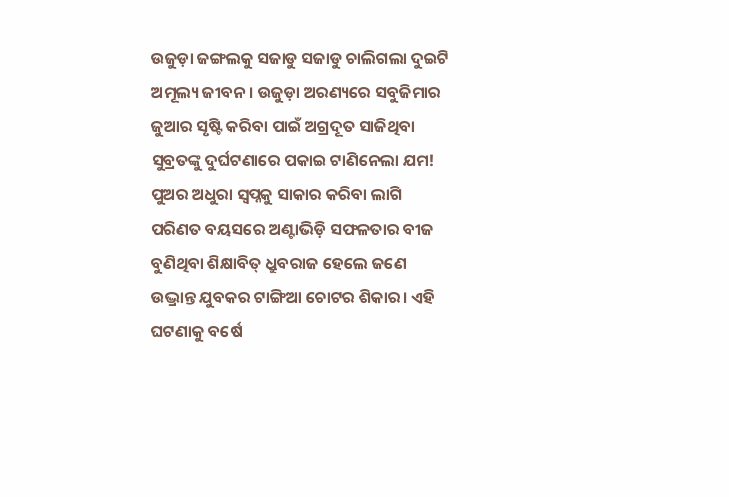ଉଜୁଡ଼ା ଜଙ୍ଗଲକୁ ସଜାଡୁ ସଜାଡୁ ଚାଲିଗଲା ଦୁଇଟି ଅମୂଲ୍ୟ ଜୀବନ। ଉଜୁଡ଼ା ଅରଣ୍ୟରେ ସବୁଜିମାର ଜୁଆର ସୃଷ୍ଟି କରିବା ପାଇଁ ଅଗ୍ରଦୂତ ସାଜିଥିବା ସୁବ୍ରତଙ୍କୁ ଦୁର୍ଘଟଣାରେ ପକାଇ ଟାଣିନେଲା ଯମ! ପୁଅର ଅଧୁରା ସ୍ବପ୍ନକୁ ସାକାର କରିବା ଲାଗି ପରିଣତ ବୟସରେ ଅଣ୍ଟାଭିଡ଼ି ସଫଳତାର ବୀଜ ବୁଣିଥିବା ଶିକ୍ଷାବିତ୍ ଧ୍ରୁବରାଜ ହେଲେ ଜଣେ ଉଦ୍ଭ୍ରାନ୍ତ ଯୁବକର ଟାଙ୍ଗିଆ ଚୋଟର ଶିକାର। ଏହି ଘଟଣାକୁ ବର୍ଷେ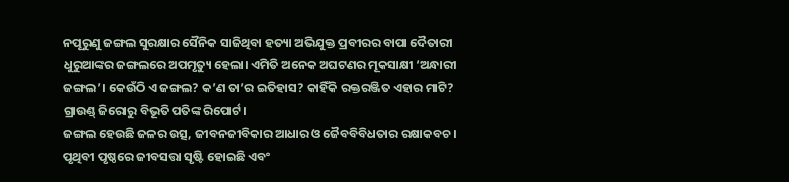ନପୂରୁଣୁ ଜଙ୍ଗଲ ସୁରକ୍ଷାର ସୈନିକ ସାଜିଥିବା ହତ୍ୟା ଅଭିଯୁକ୍ତ ପ୍ରବୀରର ବାପା ଦୈତାରୀ ଧୁରୁଆଙ୍କର ଜଙ୍ଗଲରେ ଅପମୃତ୍ୟୁ ହେଲା। ଏମିତି ଅନେକ ଅଘଟଣର ମୂକସାକ୍ଷୀ ‘ଅନ୍ଧାରୀ ଜଙ୍ଗଲ’। କେଉଁଠି ଏ ଜଙ୍ଗଲ? କ’ଣ ତା’ର ଇତିହାସ? କାହିଁକି ରକ୍ତରଞ୍ଜିତ ଏହାର ମାଟି? ଗ୍ରାଉଣ୍ଡ୍ ଜିରୋରୁ ବିଭୂତି ପତିଙ୍କ ରିପୋର୍ଟ।
ଜଙ୍ଗଲ ହେଉଛି ଜଳର ଉତ୍ସ, ଜୀବନଜୀବିକାର ଆଧାର ଓ ଜୈବବିବିଧତାର ରକ୍ଷାକବଚ। ପୃଥିବୀ ପୃଷ୍ଠରେ ଜୀବସତ୍ତା ସୃଷ୍ଟି ହୋଇଛି ଏବଂ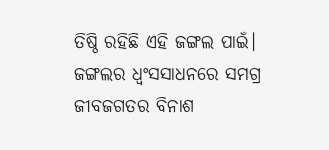ତିଷ୍ଠି ରହିଛି ଏହି ଜଙ୍ଗଲ ପାଇଁ। ଜଙ୍ଗଲର ଧ୍ବଂସସାଧନରେ ସମଗ୍ର ଜୀବଜଗତର ବିନାଶ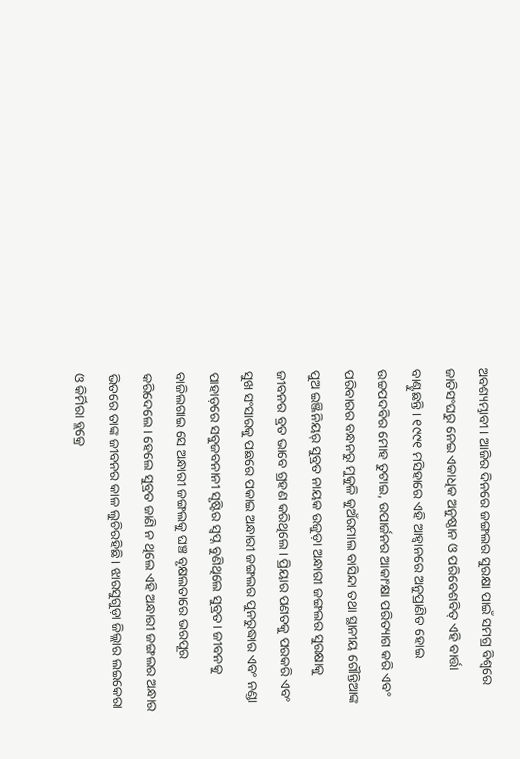ଅବଶ୍ୟମ୍ଭାବୀ। ଆଜିର ଦିନରେ ଜଙ୍ଗଲର ସୁରକ୍ଷା ପାଇଁ ସମଗ୍ର ବିଶ୍ବରେ ଜାତିସଂଘରୁ ନେଇ ଏକାଧିକ ଅନୁଷ୍ଠାନ ଓ ପରିବେଶବିତ୍ ଏହି ବାର୍ତ୍ତା ବାଣ୍ଟୁଛନ୍ତି। ୧୯୯୧ ମସିହାରେ ଏହି ଆହ୍ବାନରେ ଅନୁପ୍ରାଣିତ ହୋଇ ଉଚ୍ଚପଦବିର ମୋହ ତୁଟାଇ, ଉପାର୍ଜନର ଆକାଂକ୍ଷା ପରିତ୍ୟାଗ କରି ଏବଂ ପରିବାରର ବନ୍ଧନରୁ ମୁକୁଳି କୁଅଁରମାଲ ବାସିନ୍ଦା ତଥା ସ୍ଥାନୀୟ ଗୌନ୍ତିଆଙ୍କ ପୁଅ ଇଞ୍ଜିନିୟର୍ ସୁବ୍ରତ ନାୟକ ଉଜୁଡ଼ା ଅନ୍ଧାରୀ ଜଙ୍ଗଲର ସୁରକ୍ଷାକୁ ଜୀବନର ବ୍ରତ ଭାବେ ଗ୍ରହଣ କରିଥିଲେ। ପ୍ରିୟାର ପଣତକୁ ପରକରି ଏବଂ ସୁଖ ସଂସାରକୁ ପଛରେ ପକାଇ ଅନ୍ଧାରୀ ଜଙ୍ଗଲର ପୁନରୁଦ୍ଧାର ଏବଂ ନଣ୍ଡା ପାହାଡ଼ରେ ସବୁଜବନାନୀ ସୃଷ୍ଟିର ସ୍ବପ୍ନ ବୁଣିଥିଲେ ସୁବ୍ରତ। ଜୀବନକୁ ବାଜିଲଗାଇ ସେ ଅନ୍ଧାରୀ ଜଙ୍ଗଲକୁ ଘଞ୍ଚ ବୃକ୍ଷଲତାରେ ଭରପୂର କରିଦେଲେ। ହେଲେ ସୁବ୍ରତ ଜାଣି ନ ଥିଲେ ଏହି ଅନ୍ଧାରୀ ଜଙ୍ଗଲର ଅନ୍ଧାର ଭିତରେ ତାଙ୍କ ଜୀବନର କାଳ ଲୁଚିରହିଛି। ଝାରସୁଗୁଡ଼ା ଜିଲ୍ଲାର ଲଇକେରା ଓ କିର୍ମିରା ବ୍ଲକ୍ରେ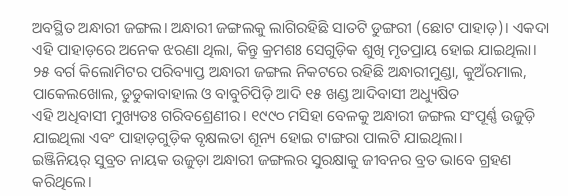ଅବସ୍ଥିତ ଅନ୍ଧାରୀ ଜଙ୍ଗଲ। ଅନ୍ଧାରୀ ଜଙ୍ଗଲକୁ ଲାଗିରହିଛି ସାତଟି ଡୁଙ୍ଗରୀ (ଛୋଟ ପାହାଡ଼)। ଏକଦା ଏହି ପାହାଡ଼ରେ ଅନେକ ଝରଣା ଥିଲା, କିନ୍ତୁ କ୍ରମଶଃ ସେଗୁଡ଼ିକ ଶୁଖି ମୃତପ୍ରାୟ ହୋଇ ଯାଇଥିଲା। ୨୫ ବର୍ଗ କିଲୋମିଟର ପରିବ୍ୟାପ୍ତ ଅନ୍ଧାରୀ ଜଙ୍ଗଲ ନିକଟରେ ରହିଛି ଅନ୍ଧାରୀମୁଣ୍ଡା, କୁଅଁରମାଲ, ପାକେଲଖୋଲ, ଡୁଡୁକାବାହାଲ ଓ ବାବୁଚିପିଡ଼ି ଆଦି ୧୫ ଖଣ୍ଡ ଆଦିବାସୀ ଅଧ୍ୟୁଷିତ
ଏହି ଅଧିବାସୀ ମୁଖ୍ୟତଃ ଗରିବଶ୍ରେଣୀର। ୧୯୯୦ ମସିହା ବେଳକୁ ଅନ୍ଧାରୀ ଜଙ୍ଗଲ ସଂପୂର୍ଣ୍ଣ ଉଜୁଡ଼ି ଯାଇଥିଲା ଏବଂ ପାହାଡ଼ଗୁଡ଼ିକ ବୃକ୍ଷଲତା ଶୂନ୍ୟ ହୋଇ ଟାଙ୍ଗରା ପାଲଟି ଯାଇଥିଲା।
ଇଞ୍ଜିନିୟର୍ ସୁବ୍ରତ ନାୟକ ଉଜୁଡ଼ା ଅନ୍ଧାରୀ ଜଙ୍ଗଲର ସୁରକ୍ଷାକୁ ଜୀବନର ବ୍ରତ ଭାବେ ଗ୍ରହଣ କରିଥିଲେ।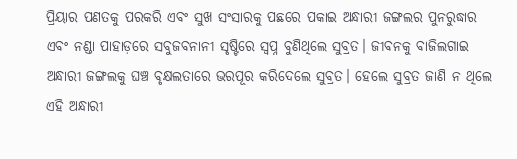ପ୍ରିୟାର ପଣତକୁ ପରକରି ଏବଂ ସୁଖ ସଂସାରକୁ ପଛରେ ପକାଇ ଅନ୍ଧାରୀ ଜଙ୍ଗଲର ପୁନରୁଦ୍ଧାର ଏବଂ ନଣ୍ଡା ପାହାଡ଼ରେ ସବୁଜବନାନୀ ସୃଷ୍ଟିରେ ସ୍ବପ୍ନ ବୁଣିଥିଲେ ସୁବ୍ରତ। ଜୀବନକୁ ବାଜିଲଗାଇ ଅନ୍ଧାରୀ ଜଙ୍ଗଲକୁ ଘଞ୍ଚ ବୃକ୍ଷଲତାରେ ଭରପୂର କରିଦେଲେ ସୁବ୍ରତ। ହେଲେ ସୁବ୍ରତ ଜାଣି ନ ଥିଲେ ଏହି ଅନ୍ଧାରୀ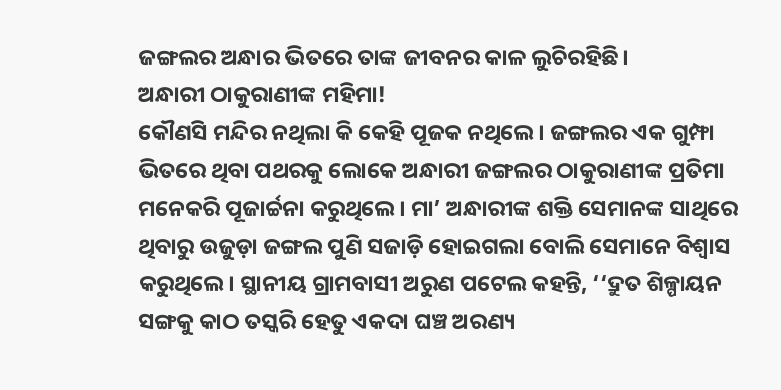ଜଙ୍ଗଲର ଅନ୍ଧାର ଭିତରେ ତାଙ୍କ ଜୀବନର କାଳ ଲୁଚିରହିଛି।
ଅନ୍ଧାରୀ ଠାକୁରାଣୀଙ୍କ ମହିମା!
କୌଣସି ମନ୍ଦିର ନଥିଲା କି କେହି ପୂଜକ ନଥିଲେ। ଜଙ୍ଗଲର ଏକ ଗୁମ୍ଫା ଭିତରେ ଥିବା ପଥରକୁ ଲୋକେ ଅନ୍ଧାରୀ ଜଙ୍ଗଲର ଠାକୁରାଣୀଙ୍କ ପ୍ରତିମା ମନେକରି ପୂଜାର୍ଚ୍ଚନା କରୁଥିଲେ। ମା’ ଅନ୍ଧାରୀଙ୍କ ଶକ୍ତି ସେମାନଙ୍କ ସାଥିରେ ଥିବାରୁ ଉଜୁଡ଼ା ଜଙ୍ଗଲ ପୁଣି ସଜାଡ଼ି ହୋଇଗଲା ବୋଲି ସେମାନେ ବିଶ୍ବାସ କରୁଥିଲେ। ସ୍ଥାନୀୟ ଗ୍ରାମବାସୀ ଅରୁଣ ପଟେଲ କହନ୍ତି, ‘‘ଦ୍ରୁତ ଶିଳ୍ପାୟନ ସଙ୍ଗକୁ କାଠ ତସ୍କରି ହେତୁ ଏକଦା ଘଞ୍ଚ ଅରଣ୍ୟ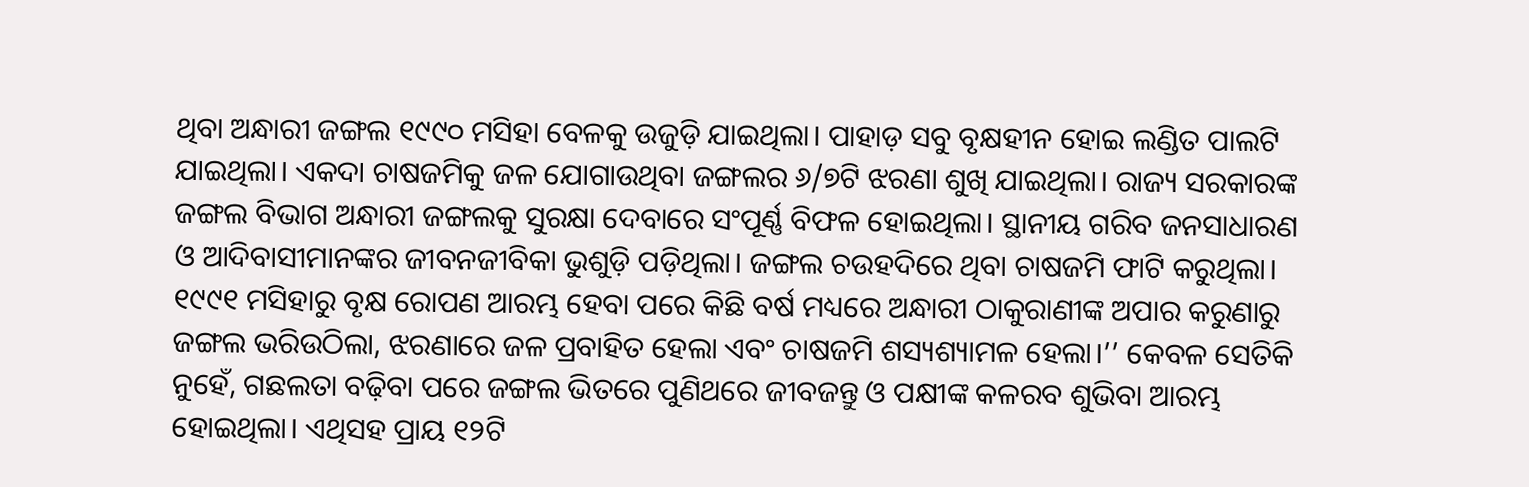ଥିବା ଅନ୍ଧାରୀ ଜଙ୍ଗଲ ୧୯୯୦ ମସିହା ବେଳକୁ ଉଜୁଡ଼ି ଯାଇଥିଲା। ପାହାଡ଼ ସବୁ ବୃକ୍ଷହୀନ ହୋଇ ଲଣ୍ଡିତ ପାଲଟି ଯାଇଥିଲା। ଏକଦା ଚାଷଜମିକୁ ଜଳ ଯୋଗାଉଥିବା ଜଙ୍ଗଲର ୬/୭ଟି ଝରଣା ଶୁଖି ଯାଇଥିଲା। ରାଜ୍ୟ ସରକାରଙ୍କ ଜଙ୍ଗଲ ବିଭାଗ ଅନ୍ଧାରୀ ଜଙ୍ଗଲକୁ ସୁରକ୍ଷା ଦେବାରେ ସଂପୂର୍ଣ୍ଣ ବିଫଳ ହୋଇଥିଲା। ସ୍ଥାନୀୟ ଗରିବ ଜନସାଧାରଣ ଓ ଆଦିବାସୀମାନଙ୍କର ଜୀବନଜୀବିକା ଭୁଶୁଡ଼ି ପଡ଼ିଥିଲା। ଜଙ୍ଗଲ ଚଉହଦିରେ ଥିବା ଚାଷଜମି ଫାଟି କରୁଥିଲା। ୧୯୯୧ ମସିହାରୁ ବୃକ୍ଷ ରୋପଣ ଆରମ୍ଭ ହେବା ପରେ କିଛି ବର୍ଷ ମଧ୍ୟରେ ଅନ୍ଧାରୀ ଠାକୁରାଣୀଙ୍କ ଅପାର କରୁଣାରୁ ଜଙ୍ଗଲ ଭରିଉଠିଲା, ଝରଣାରେ ଜଳ ପ୍ରବାହିତ ହେଲା ଏବଂ ଚାଷଜମି ଶସ୍ୟଶ୍ୟାମଳ ହେଲା।’’ କେବଳ ସେତିକି ନୁହେଁ, ଗଛଲତା ବଢ଼ିବା ପରେ ଜଙ୍ଗଲ ଭିତରେ ପୁଣିଥରେ ଜୀବଜନ୍ତୁ ଓ ପକ୍ଷୀଙ୍କ କଳରବ ଶୁଭିବା ଆରମ୍ଭ ହୋଇଥିଲା। ଏଥିସହ ପ୍ରାୟ ୧୨ଟି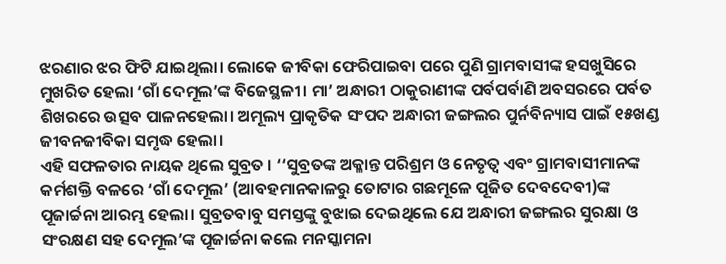ଝରଣାର ଝର ଫିଟି ଯାଇଥିଲା। ଲୋକେ ଜୀବିକା ଫେରିପାଇବା ପରେ ପୁଣି ଗ୍ରାମବାସୀଙ୍କ ହସଖୁସିରେ ମୁଖରିତ ହେଲା ‘ଗାଁ ଦେମୂଲ’ଙ୍କ ବିଜେସ୍ଥଳୀ। ମା’ ଅନ୍ଧାରୀ ଠାକୁରାଣୀଙ୍କ ପର୍ବପର୍ବାଣି ଅବସରରେ ପର୍ବତ ଶିଖରରେ ଉତ୍ସବ ପାଳନହେଲା। ଅମୂଲ୍ୟ ପ୍ରାକୃତିକ ସଂପଦ ଅନ୍ଧାରୀ ଜଙ୍ଗଲର ପୁର୍ନବିନ୍ୟାସ ପାଇଁ ୧୫ଖଣ୍ଡ ଜୀବନଜୀବିକା ସମୃଦ୍ଧ ହେଲା।
ଏହି ସଫଳତାର ନାୟକ ଥିଲେ ସୁବ୍ରତ । ‘‘ସୁବ୍ରତଙ୍କ ଅକ୍ଳାନ୍ତ ପରିଶ୍ରମ ଓ ନେତୃତ୍ବ ଏବଂ ଗ୍ରାମବାସୀମାନଙ୍କ କର୍ମଶକ୍ତି ବଳରେ ‘ଗାଁ ଦେମୂଲ’ (ଆବହମାନକାଳରୁ ତୋଟାର ଗଛମୂଳେ ପୂଜିତ ଦେବଦେବୀ)ଙ୍କ ପୂଜାର୍ଚ୍ଚନା ଆରମ୍ଭ ହେଲା। ସୁବ୍ରତବାବୁ ସମସ୍ତଙ୍କୁ ବୁଝାଇ ଦେଇଥିଲେ ଯେ ଅନ୍ଧାରୀ ଜଙ୍ଗଲର ସୁରକ୍ଷା ଓ ସଂରକ୍ଷଣ ସହ ଦେମୂଲ’ଙ୍କ ପୂଜାର୍ଚ୍ଚନା କଲେ ମନସ୍କାମନା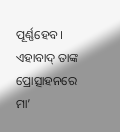ପୂର୍ଣ୍ଣହେବ। ଏହାବାଦ୍ ତାଙ୍କ ପ୍ରୋତ୍ସାହନରେ ମା’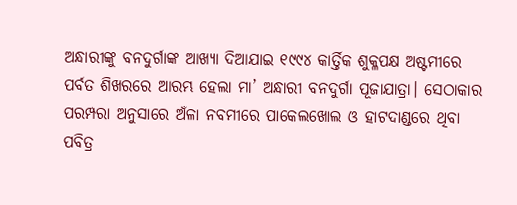ଅନ୍ଧାରୀଙ୍କୁ ବନଦୁର୍ଗାଙ୍କ ଆଖ୍ୟା ଦିଆଯାଇ ୧୯୯୪ କାର୍ତ୍ତିକ ଶୁକ୍ଳପକ୍ଷ ଅଷ୍ଟମୀରେ ପର୍ବତ ଶିଖରରେ ଆରମ୍ଭ ହେଲା ମା’ ଅନ୍ଧାରୀ ବନଦୁର୍ଗା ପୂଜାଯାତ୍ରା। ସେଠାକାର ପରମ୍ପରା ଅନୁସାରେ ଅଁଳା ନବମୀରେ ପାକେଲଖୋଲ ଓ ହାଟଦାଣ୍ଡରେ ଥିବା ପବିତ୍ର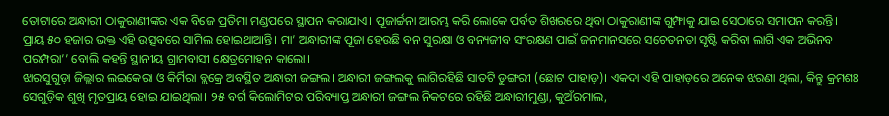ତୋଟାରେ ଅନ୍ଧାରୀ ଠାକୁରାଣୀଙ୍କର ଏକ ବିଜେ ପ୍ରତିମା ମଣ୍ଡପରେ ସ୍ଥାପନ କରାଯାଏ। ପୂଜାର୍ଚ୍ଚନା ଆରମ୍ଭ କରି ଲୋକେ ପର୍ବତ ଶିଖରରେ ଥିବା ଠାକୁରାଣୀଙ୍କ ଗୁମ୍ଫାକୁ ଯାଇ ସେଠାରେ ସମାପନ କରନ୍ତି। ପ୍ରାୟ ୫୦ ହଜାର ଭକ୍ତ ଏହି ଉତ୍ସବରେ ସାମିଲ ହୋଇଥାଆନ୍ତି। ମା’ ଅନ୍ଧାରୀଙ୍କ ପୂଜା ହେଉଛି ବନ ସୁରକ୍ଷା ଓ ବନ୍ୟଜୀବ ସଂରକ୍ଷଣ ପାଇଁ ଜନମାନସରେ ସଚେତନତା ସୃଷ୍ଟି କରିବା ଲାଗି ଏକ ଅଭିନବ ପରମ୍ପରା’’ ବୋଲି କହନ୍ତି ସ୍ଥାନୀୟ ଗ୍ରାମବାସୀ କ୍ଷେତ୍ରମୋହନ କାଲୋ।
ଝାରସୁଗୁଡ଼ା ଜିଲ୍ଲାର ଲଇକେରା ଓ କିର୍ମିରା ବ୍ଲକ୍ରେ ଅବସ୍ଥିତ ଅନ୍ଧାରୀ ଜଙ୍ଗଲ। ଅନ୍ଧାରୀ ଜଙ୍ଗଲକୁ ଲାଗିରହିଛି ସାତଟି ଡୁଙ୍ଗରୀ (ଛୋଟ ପାହାଡ଼)। ଏକଦା ଏହି ପାହାଡ଼ରେ ଅନେକ ଝରଣା ଥିଲା, କିନ୍ତୁ କ୍ରମଶଃ ସେଗୁଡ଼ିକ ଶୁଖି ମୃତପ୍ରାୟ ହୋଇ ଯାଇଥିଲା। ୨୫ ବର୍ଗ କିଲୋମିଟର ପରିବ୍ୟାପ୍ତ ଅନ୍ଧାରୀ ଜଙ୍ଗଲ ନିକଟରେ ରହିଛି ଅନ୍ଧାରୀମୁଣ୍ଡା, କୁଅଁରମାଲ,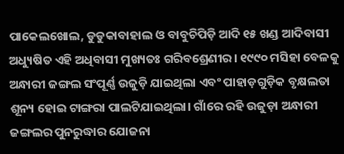ପାକେଲଖୋଲ, ଡୁଡୁକାବାହାଲ ଓ ବାବୁଚିପିଡ଼ି ଆଦି ୧୫ ଖଣ୍ଡ ଆଦିବାସୀ ଅଧ୍ୟୁଷିତ ଏହି ଅଧିବାସୀ ମୁଖ୍ୟତଃ ଗରିବଶ୍ରେଣୀର। ୧୯୯୦ ମସିହା ବେଳକୁ ଅନ୍ଧାରୀ ଜଙ୍ଗଲ ସଂପୂର୍ଣ୍ଣ ଉଜୁଡ଼ି ଯାଇଥିଲା ଏବଂ ପାହାଡ଼ଗୁଡ଼ିକ ବୃକ୍ଷଲତା ଶୂନ୍ୟ ହୋଇ ଟାଙ୍ଗରା ପାଲଟିଯାଇଥିଲା। ଗାଁରେ ରହି ଉଜୁଡ଼ା ଅନ୍ଧାରୀ ଜଙ୍ଗଲର ପୁନରୁଦ୍ଧାର ଯୋଜନା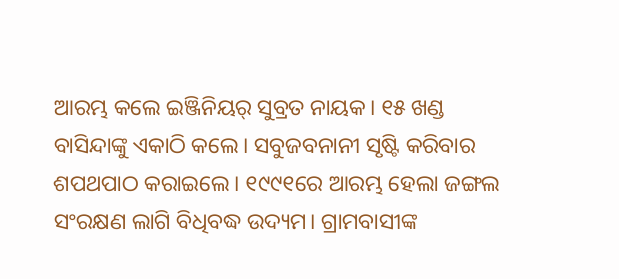ଆରମ୍ଭ କଲେ ଇଞ୍ଜିନିୟର୍ ସୁବ୍ରତ ନାୟକ। ୧୫ ଖଣ୍ଡ ବାସିନ୍ଦାଙ୍କୁ ଏକାଠି କଲେ। ସବୁଜବନାନୀ ସୃଷ୍ଟି କରିବାର ଶପଥପାଠ କରାଇଲେ। ୧୯୯୧ରେ ଆରମ୍ଭ ହେଲା ଜଙ୍ଗଲ ସଂରକ୍ଷଣ ଲାଗି ବିଧିବଦ୍ଧ ଉଦ୍ୟମ। ଗ୍ରାମବାସୀଙ୍କ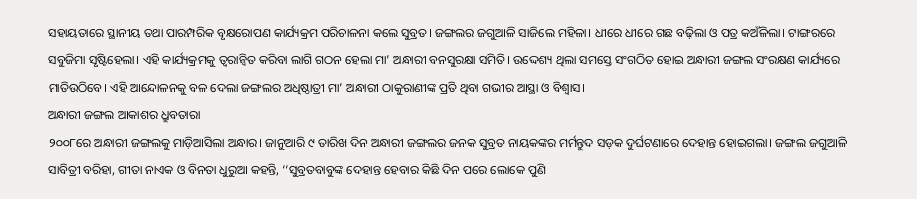ସହାୟତାରେ ସ୍ଥାନୀୟ ତଥା ପାରମ୍ପରିକ ବୃକ୍ଷରୋପଣ କାର୍ଯ୍ୟକ୍ରମ ପରିଚାଳନା କଲେ ସୁବ୍ରତ। ଜଙ୍ଗଲର ଜଗୁଆଳି ସାଜିଲେ ମହିଳା। ଧୀରେ ଧୀରେ ଗଛ ବଢ଼ିଲା ଓ ପତ୍ର କଅଁଳିଲା। ଟାଙ୍ଗରରେ ସବୁଜିମା ସୃଷ୍ଟିହେଲା। ଏହି କାର୍ଯ୍ୟକ୍ରମକୁ ତ୍ବରାନ୍ବିତ କରିବା ଲାଗି ଗଠନ ହେଲା ମା’ ଅନ୍ଧାରୀ ବନସୁରକ୍ଷା ସମିତି। ଉଦ୍ଦେଶ୍ୟ ଥିଲା ସମସ୍ତେ ସଂଗଠିତ ହୋଇ ଅନ୍ଧାରୀ ଜଙ୍ଗଲ ସଂରକ୍ଷଣ କାର୍ଯ୍ୟରେ ମାତିଉଠିବେ। ଏହି ଆନ୍ଦୋଳନକୁ ବଳ ଦେଲା ଜଙ୍ଗଲର ଅଧିଷ୍ଠାତ୍ରୀ ମା’ ଅନ୍ଧାରୀ ଠାକୁରାଣୀଙ୍କ ପ୍ରତି ଥିବା ଗଭୀର ଆସ୍ଥା ଓ ବିଶ୍ବାସ।
ଅନ୍ଧାରୀ ଜଙ୍ଗଲ ଆକାଶର ଧ୍ରୁବତାରା
୨୦୦୮ରେ ଅନ୍ଧାରୀ ଜଙ୍ଗଲକୁ ମାଡ଼ିଆସିଲା ଅନ୍ଧାର। ଜାନୁଆରି ୯ ତାରିଖ ଦିନ ଅନ୍ଧାରୀ ଜଙ୍ଗଲର ଜନକ ସୁବ୍ରତ ନାୟକଙ୍କର ମର୍ମନ୍ତୁଦ ସଡ଼କ ଦୁର୍ଘଟଣାରେ ଦେହାନ୍ତ ହୋଇଗଲା। ଜଙ୍ଗଲ ଜଗୁଆଳି ସାବିତ୍ରୀ ବରିହା, ଗୀତା ନାଏକ ଓ ବିନତା ଧୁରୁଆ କହନ୍ତି, ‘‘ସୁବ୍ରତବାବୁଙ୍କ ଦେହାନ୍ତ ହେବାର କିଛି ଦିନ ପରେ ଲୋକେ ପୁଣି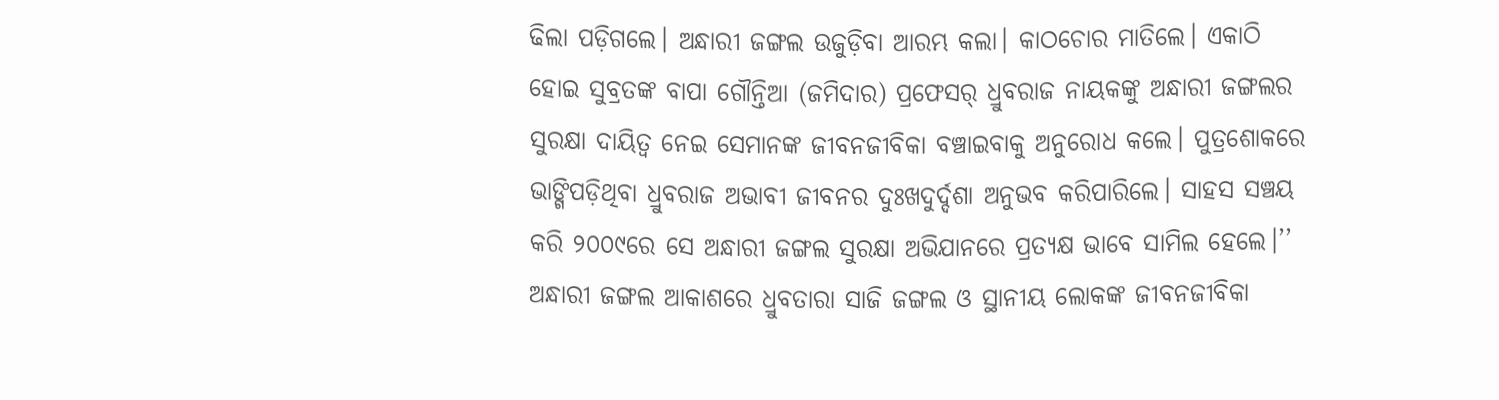ଢିଲା ପଡ଼ିଗଲେ। ଅନ୍ଧାରୀ ଜଙ୍ଗଲ ଉଜୁଡ଼ିବା ଆରମ୍ଭ କଲା। କାଠଚୋର ମାତିଲେ। ଏକାଠି ହୋଇ ସୁବ୍ରତଙ୍କ ବାପା ଗୌନ୍ତିଆ (ଜମିଦାର) ପ୍ରଫେସର୍ ଧ୍ରୁବରାଜ ନାୟକଙ୍କୁ ଅନ୍ଧାରୀ ଜଙ୍ଗଲର ସୁରକ୍ଷା ଦାୟିତ୍ବ ନେଇ ସେମାନଙ୍କ ଜୀବନଜୀବିକା ବଞ୍ଚାଇବାକୁ ଅନୁରୋଧ କଲେ। ପୁତ୍ରଶୋକରେ ଭାଙ୍ଗିପଡ଼ିଥିବା ଧ୍ରୁବରାଜ ଅଭାବୀ ଜୀବନର ଦୁଃଖଦୁର୍ଦ୍ଦଶା ଅନୁଭବ କରିପାରିଲେ। ସାହସ ସଞ୍ଚୟ କରି ୨୦୦୯ରେ ସେ ଅନ୍ଧାରୀ ଜଙ୍ଗଲ ସୁରକ୍ଷା ଅଭିଯାନରେ ପ୍ରତ୍ୟକ୍ଷ ଭାବେ ସାମିଲ ହେଲେ।’’ ଅନ୍ଧାରୀ ଜଙ୍ଗଲ ଆକାଶରେ ଧ୍ରୁବତାରା ସାଜି ଜଙ୍ଗଲ ଓ ସ୍ଥାନୀୟ ଲୋକଙ୍କ ଜୀବନଜୀବିକା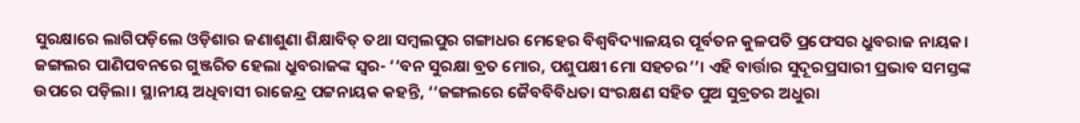ସୁରକ୍ଷାରେ ଲାଗିପଡ଼ିଲେ ଓଡ଼ିଶାର ଜଣାଶୁଣା ଶିକ୍ଷାବିତ୍ ତଥା ସମ୍ବଲପୁର ଗଙ୍ଗାଧର ମେହେର ବିଶ୍ବବିଦ୍ୟାଳୟର ପୂର୍ବତନ କୁଳପତି ପ୍ରଫେସର ଧ୍ରୁବରାଜ ନାୟକ। ଜଙ୍ଗଲର ପାଣିପବନରେ ଗୁଞ୍ଜରିତ ହେଲା ଧ୍ରୁବରାଜଙ୍କ ସ୍ବର- ‘‘ବନ ସୁରକ୍ଷା ବ୍ରତ ମୋର, ପଶୁପକ୍ଷୀ ମୋ ସହଚର’’। ଏହି ବାର୍ତ୍ତାର ସୁଦୂରପ୍ରସାରୀ ପ୍ରଭାବ ସମସ୍ତଙ୍କ ଉପରେ ପଡ଼ିଲା। ସ୍ଥାନୀୟ ଅଧିବାସୀ ରାଜେନ୍ଦ୍ର ପଟ୍ଟନାୟକ କହନ୍ତି, ‘‘ଜଙ୍ଗଲରେ ଜୈବବିବିଧତା ସଂରକ୍ଷଣ ସହିତ ପୁଅ ସୁବ୍ରତର ଅଧୁରା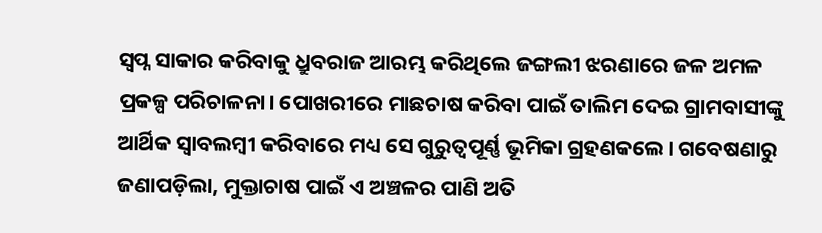ସ୍ବପ୍ନ ସାକାର କରିବାକୁ ଧ୍ରୁବରାଜ ଆରମ୍ଭ କରିଥିଲେ ଜଙ୍ଗଲୀ ଝରଣାରେ ଜଳ ଅମଳ ପ୍ରକଳ୍ପ ପରିଚାଳନା। ପୋଖରୀରେ ମାଛଚାଷ କରିବା ପାଇଁ ତାଲିମ ଦେଇ ଗ୍ରାମବାସୀଙ୍କୁ ଆର୍ଥିକ ସ୍ବାବଲମ୍ବୀ କରିବାରେ ମଧ୍ୟ ସେ ଗୁରୁତ୍ବପୂର୍ଣ୍ଣ ଭୂମିକା ଗ୍ରହଣକଲେ। ଗବେଷଣାରୁ ଜଣାପଡ଼ିଲା, ମୁକ୍ତାଚାଷ ପାଇଁ ଏ ଅଞ୍ଚଳର ପାଣି ଅତି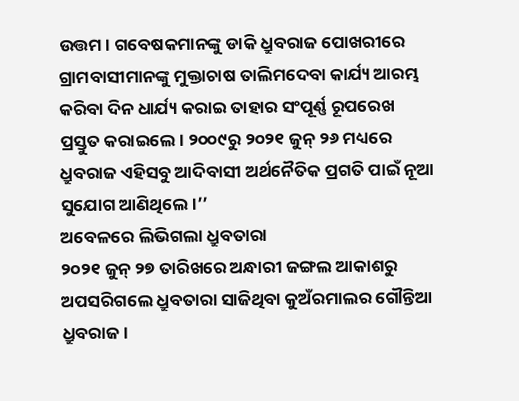ଉତ୍ତମ। ଗବେଷକମାନଙ୍କୁ ଡାକି ଧ୍ରୁବରାଜ ପୋଖରୀରେ ଗ୍ରାମବାସୀମାନଙ୍କୁ ମୁକ୍ତାଚାଷ ତାଲିମଦେବା କାର୍ଯ୍ୟ ଆରମ୍ଭ କରିବା ଦିନ ଧାର୍ଯ୍ୟ କରାଇ ତାହାର ସଂପୂର୍ଣ୍ଣ ରୂପରେଖ ପ୍ରସ୍ତୁତ କରାଇଲେ। ୨୦୦୯ରୁ ୨୦୨୧ ଜୁନ୍ ୨୬ ମଧ୍ୟରେ ଧ୍ରୁବରାଜ ଏହିସବୁ ଆଦିବାସୀ ଅର୍ଥନୈତିକ ପ୍ରଗତି ପାଇଁ ନୂଆ ସୁଯୋଗ ଆଣିଥିଲେ।’’
ଅବେଳରେ ଲିଭିଗଲା ଧ୍ରୁବତାରା
୨୦୨୧ ଜୁନ୍ ୨୭ ତାରିଖରେ ଅନ୍ଧାରୀ ଜଙ୍ଗଲ ଆକାଶରୁ ଅପସରିଗଲେ ଧ୍ରୁବତାରା ସାଜିଥିବା କୁଅଁରମାଲର ଗୌନ୍ତିଆ ଧ୍ରୁବରାଜ।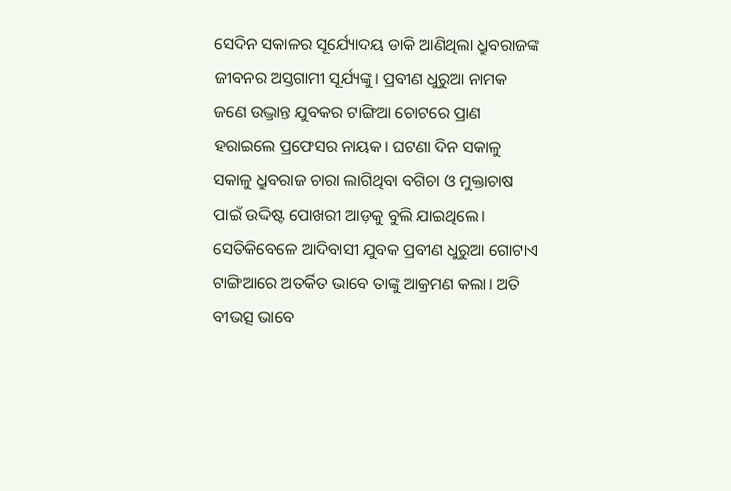ସେଦିନ ସକାଳର ସୂର୍ଯ୍ୟୋଦୟ ଡାକି ଆଣିଥିଲା ଧ୍ରୁବରାଜଙ୍କ ଜୀବନର ଅସ୍ତଗାମୀ ସୂର୍ଯ୍ୟଙ୍କୁ। ପ୍ରବୀଣ ଧୁରୁଆ ନାମକ ଜଣେ ଉଦ୍ଭ୍ରାନ୍ତ ଯୁବକର ଟାଙ୍ଗିଆ ଚୋଟରେ ପ୍ରାଣ ହରାଇଲେ ପ୍ରଫେସର ନାୟକ। ଘଟଣା ଦିନ ସକାଳୁ ସକାଳୁ ଧ୍ରୁବରାଜ ଚାରା ଲାଗିଥିବା ବଗିଚା ଓ ମୁକ୍ତାଚାଷ ପାଇଁ ଉଦ୍ଦିଷ୍ଟ ପୋଖରୀ ଆଡ଼କୁ ବୁଲି ଯାଇଥିଲେ। ସେତିକିବେଳେ ଆଦିବାସୀ ଯୁବକ ପ୍ରବୀଣ ଧୁରୁଆ ଗୋଟାଏ ଟାଙ୍ଗିଆରେ ଅତର୍କିତ ଭାବେ ତାଙ୍କୁ ଆକ୍ରମଣ କଲା। ଅତି ବୀଭତ୍ସ ଭାବେ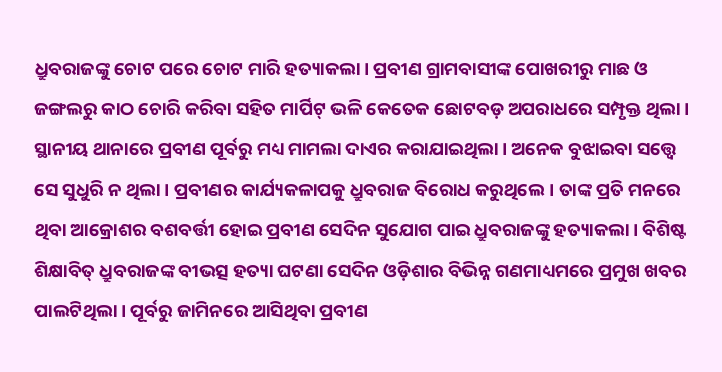ଧ୍ରୁବରାଜଙ୍କୁ ଚୋଟ ପରେ ଚୋଟ ମାରି ହତ୍ୟାକଲା। ପ୍ରବୀଣ ଗ୍ରାମବାସୀଙ୍କ ପୋଖରୀରୁ ମାଛ ଓ ଜଙ୍ଗଲରୁ କାଠ ଚୋରି କରିବା ସହିତ ମାର୍ପିଟ୍ ଭଳି କେତେକ ଛୋଟବଡ଼ ଅପରାଧରେ ସମ୍ପୃକ୍ତ ଥିଲା। ସ୍ଥାନୀୟ ଥାନାରେ ପ୍ରବୀଣ ପୂର୍ବରୁ ମଧ୍ୟ ମାମଲା ଦାଏର କରାଯାଇଥିଲା। ଅନେକ ବୁଝାଇବା ସତ୍ତ୍ବେ ସେ ସୁଧୁରି ନ ଥିଲା। ପ୍ରବୀଣର କାର୍ଯ୍ୟକଳାପକୁ ଧ୍ରୁବରାଜ ବିରୋଧ କରୁଥିଲେ। ତାଙ୍କ ପ୍ରତି ମନରେ ଥିବା ଆକ୍ରୋଶର ବଶବର୍ତ୍ତୀ ହୋଇ ପ୍ରବୀଣ ସେଦିନ ସୁଯୋଗ ପାଇ ଧ୍ରୁବରାଜଙ୍କୁ ହତ୍ୟାକଲା। ବିଶିଷ୍ଟ ଶିକ୍ଷାବିତ୍ ଧ୍ରୁବରାଜଙ୍କ ବୀଭତ୍ସ ହତ୍ୟା ଘଟଣା ସେଦିନ ଓଡ଼ିଶାର ବିଭିନ୍ନ ଗଣମାଧ୍ୟମରେ ପ୍ରମୁଖ ଖବର ପାଲଟିଥିଲା। ପୂର୍ବରୁ ଜାମିନରେ ଆସିଥିବା ପ୍ରବୀଣ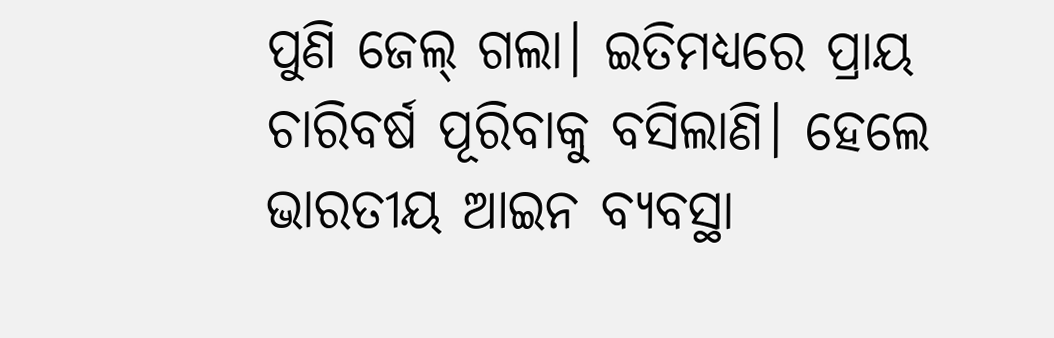ପୁଣି ଜେଲ୍ ଗଲା। ଇତିମଧ୍ୟରେ ପ୍ରାୟ ଚାରିବର୍ଷ ପୂରିବାକୁ ବସିଲାଣି। ହେଲେ ଭାରତୀୟ ଆଇନ ବ୍ୟବସ୍ଥା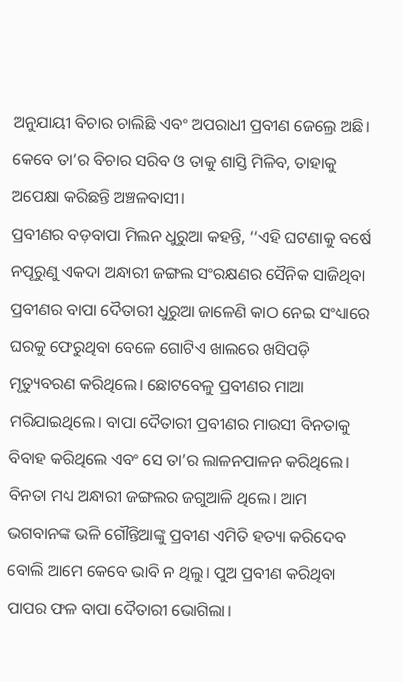ଅନୁଯାୟୀ ବିଚାର ଚାଲିଛି ଏବଂ ଅପରାଧୀ ପ୍ରବୀଣ ଜେଲ୍ରେ ଅଛି। କେବେ ତା’ର ବିଚାର ସରିବ ଓ ତାକୁ ଶାସ୍ତି ମିଳିବ, ତାହାକୁ ଅପେକ୍ଷା କରିଛନ୍ତି ଅଞ୍ଚଳବାସୀ।
ପ୍ରବୀଣର ବଡ଼ବାପା ମିଲନ ଧୁରୁଆ କହନ୍ତି, ‘‘ଏହି ଘଟଣାକୁ ବର୍ଷେ ନପୂରୁଣୁ ଏକଦା ଅନ୍ଧାରୀ ଜଙ୍ଗଲ ସଂରକ୍ଷଣର ସୈନିକ ସାଜିଥିବା ପ୍ରବୀଣର ବାପା ଦୈତାରୀ ଧୁରୁଆ ଜାଳେଣି କାଠ ନେଇ ସଂଧ୍ୟାରେ ଘରକୁ ଫେରୁଥିବା ବେଳେ ଗୋଟିଏ ଖାଲରେ ଖସିପଡ଼ି ମୃତ୍ୟୁବରଣ କରିଥିଲେ। ଛୋଟବେଳୁ ପ୍ରବୀଣର ମାଆ ମରିଯାଇଥିଲେ। ବାପା ଦୈତାରୀ ପ୍ରବୀଣର ମାଉସୀ ବିନତାକୁ ବିବାହ କରିଥିଲେ ଏବଂ ସେ ତା’ର ଲାଳନପାଳନ କରିଥିଲେ। ବିନତା ମଧ୍ୟ ଅନ୍ଧାରୀ ଜଙ୍ଗଲର ଜଗୁଆଳି ଥିଲେ। ଆମ ଭଗବାନଙ୍କ ଭଳି ଗୌନ୍ତିଆଙ୍କୁ ପ୍ରବୀଣ ଏମିତି ହତ୍ୟା କରିଦେବ ବୋଲି ଆମେ କେବେ ଭାବି ନ ଥିଲୁ। ପୁଅ ପ୍ରବୀଣ କରିଥିବା ପାପର ଫଳ ବାପା ଦୈତାରୀ ଭୋଗିଲା।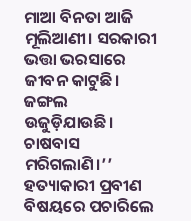ମାଆ ବିନତା ଆଜି ମୂଲିଆଣୀ। ସରକାରୀ ଭତ୍ତା ଭରସାରେ ଜୀବନ କାଟୁଛି। ଜଙ୍ଗଲ ଉଜୁଡ଼ିଯାଉଛି। ଚାଷବାସ ମରିଗଲାଣି।’’
ହତ୍ୟାକାରୀ ପ୍ରବୀଣ ବିଷୟରେ ପଚାରିଲେ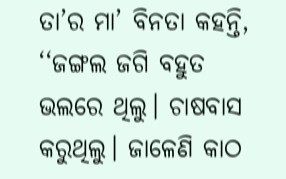ତା’ର ମା’ ବିନତା କହନ୍ତି, ‘‘ଜଙ୍ଗଲ ଜଗି ବହୁତ ଭଲରେ ଥିଲୁ। ଚାଷବାସ କରୁଥିଲୁ। ଜାଳେଣି କାଠ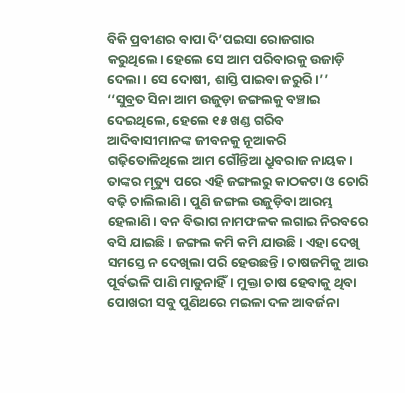ବିକି ପ୍ରବୀଣର ବାପା ଦି’ପଇସା ରୋଜଗାର କରୁଥିଲେ। ହେଲେ ସେ ଆମ ପରିବାରକୁ ଉଜାଡ଼ି ଦେଲା। ସେ ଦୋଷୀ, ଶାସ୍ତି ପାଇବା ଜରୁରି।’’ ‘‘ସୁବ୍ରତ ସିନା ଆମ ଉଜୁଡ଼ା ଜଙ୍ଗଲକୁ ବଞ୍ଚାଇ ଦେଇଥିଲେ, ହେଲେ ୧୫ ଖଣ୍ଡ ଗରିବ ଆଦିବାସୀମାନଙ୍କ ଜୀବନକୁ ନୂଆକରି ଗଢ଼ିତୋଳିଥିଲେ ଆମ ଗୌନ୍ତିଆ ଧ୍ରୁବରାଜ ନାୟକ। ତାଙ୍କର ମୃତ୍ୟୁ ପରେ ଏହି ଜଙ୍ଗଲରୁ କାଠକଟା ଓ ଚୋରି ବଢ଼ି ଚାଲିଲାଣି। ପୁଣି ଜଙ୍ଗଲ ଉଜୁଡ଼ିବା ଆରମ୍ଭ ହେଲାଣି। ବନ ବିଭାଗ ନାମଫଳକ ଲଗାଇ ନିରବରେ ବସି ଯାଇଛି। ଜଙ୍ଗଲ କମି କମି ଯାଉଛି। ଏହା ଦେଖି ସମସ୍ତେ ନ ଦେଖିଲା ପରି ହେଉଛନ୍ତି। ଚାଷଜମିକୁ ଆଉ ପୂର୍ବଭଳି ପାଣି ମାଡୁନାହିଁ। ମୁକ୍ତା ଚାଷ ହେବାକୁ ଥିବା ପୋଖରୀ ସବୁ ପୁଣିଥରେ ମଇଳା ଦଳ ଆବର୍ଜନା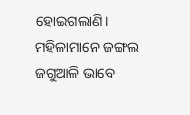ହୋଇଗଲାଣି। ମହିଳାମାନେ ଜଙ୍ଗଲ ଜଗୁଆଳି ଭାବେ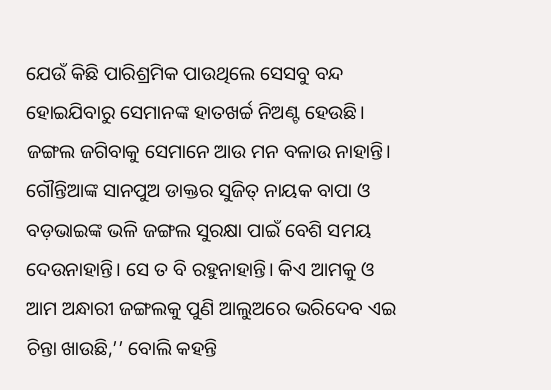ଯେଉଁ କିଛି ପାରିଶ୍ରମିକ ପାଉଥିଲେ ସେସବୁ ବନ୍ଦ ହୋଇଯିବାରୁ ସେମାନଙ୍କ ହାତଖର୍ଚ୍ଚ ନିଅଣ୍ଟ ହେଉଛି। ଜଙ୍ଗଲ ଜଗିବାକୁ ସେମାନେ ଆଉ ମନ ବଳାଉ ନାହାନ୍ତି। ଗୌନ୍ତିଆଙ୍କ ସାନପୁଅ ଡାକ୍ତର ସୁଜିତ୍ ନାୟକ ବାପା ଓ ବଡ଼ଭାଇଙ୍କ ଭଳି ଜଙ୍ଗଲ ସୁରକ୍ଷା ପାଇଁ ବେଶି ସମୟ ଦେଉନାହାନ୍ତି। ସେ ତ ବି ରହୁନାହାନ୍ତି। କିଏ ଆମକୁ ଓ ଆମ ଅନ୍ଧାରୀ ଜଙ୍ଗଲକୁ ପୁଣି ଆଲୁଅରେ ଭରିଦେବ ଏଇ ଚିନ୍ତା ଖାଉଛି,’’ ବୋଲି କହନ୍ତି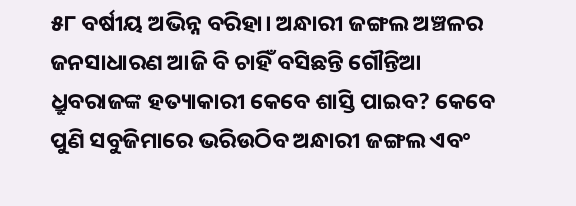୫୮ ବର୍ଷୀୟ ଅଭିନ୍ନ ବରିହା। ଅନ୍ଧାରୀ ଜଙ୍ଗଲ ଅଞ୍ଚଳର ଜନସାଧାରଣ ଆଜି ବି ଚାହିଁ ବସିଛନ୍ତି ଗୌନ୍ତିଆ ଧ୍ରୁବରାଜଙ୍କ ହତ୍ୟାକାରୀ କେବେ ଶାସ୍ତି ପାଇବ? କେବେ ପୁଣି ସବୁଜିମାରେ ଭରିଉଠିବ ଅନ୍ଧାରୀ ଜଙ୍ଗଲ ଏବଂ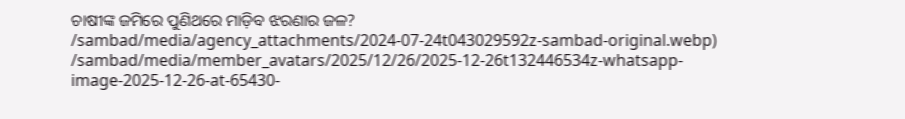ଚାଷୀଙ୍କ ଜମିରେ ପୁଣିଥରେ ମାଡ଼ିବ ଝରଣାର ଜଳ?
/sambad/media/agency_attachments/2024-07-24t043029592z-sambad-original.webp)
/sambad/media/member_avatars/2025/12/26/2025-12-26t132446534z-whatsapp-image-2025-12-26-at-65430-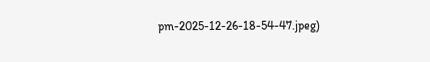pm-2025-12-26-18-54-47.jpeg)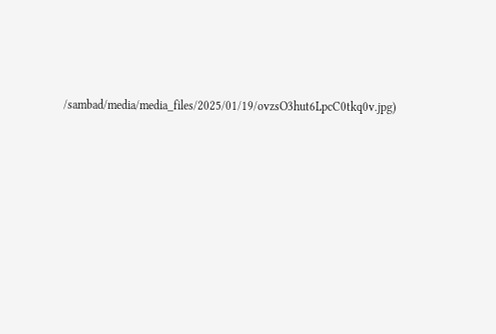/sambad/media/media_files/2025/01/19/ovzsO3hut6LpcC0tkq0v.jpg)